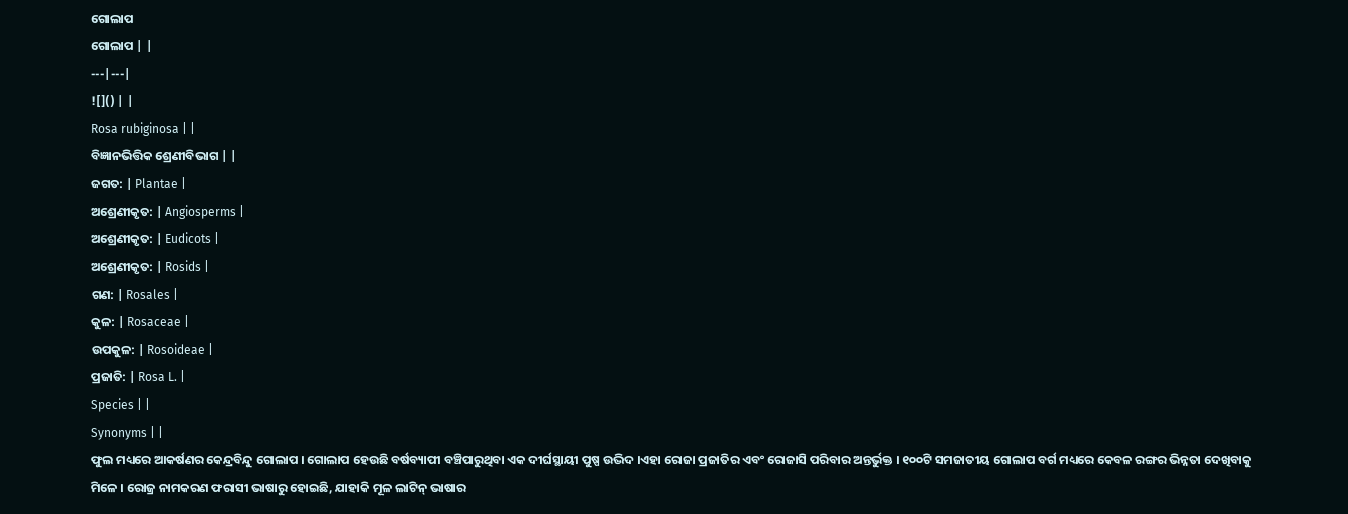ଗୋଲାପ
ଗୋଲାପ | |
---|---|
![]() | |
Rosa rubiginosa | |
ବିଜ୍ଞାନଭିତ୍ତିକ ଶ୍ରେଣୀବିଭାଗ | |
ଜଗତ: | Plantae |
ଅଶ୍ରେଣୀକୃତ: | Angiosperms |
ଅଶ୍ରେଣୀକୃତ: | Eudicots |
ଅଶ୍ରେଣୀକୃତ: | Rosids |
ଗଣ: | Rosales |
କୁଳ: | Rosaceae |
ଉପକୁଳ: | Rosoideae |
ପ୍ରଜାତି: | Rosa L. |
Species | |
Synonyms | |
ଫୁଲ ମଧ୍ୟରେ ଆକର୍ଷଣର କେନ୍ଦ୍ରବିନ୍ଦୁ ଗୋଲାପ । ଗୋଲାପ ହେଉଛି ବର୍ଷବ୍ୟାପୀ ବଞ୍ଚିପାରୁଥିବା ଏକ ଦୀର୍ଘସ୍ଥାୟୀ ପୁଷ୍ପ ଉଦ୍ଭିଦ ।ଏହା ରୋଜା ପ୍ରଜାତିର ଏବଂ ରୋଜାସି ପରିବାର ଅନ୍ତର୍ଭୁକ୍ତ । ୧୦୦ଟି ସମଜାତୀୟ ଗୋଲାପ ବର୍ଗ ମଧ୍ୟରେ କେବଳ ରଙ୍ଗର ଭିନ୍ନତା ଦେଖିବାକୁ ମିଳେ । ରୋଜ୍ର ନାମକରଣ ଫରାସୀ ଭାଷାରୁ ହୋଇଛି, ଯାହାକି ମୂଳ ଲାଟିନ୍ ଭାଷାର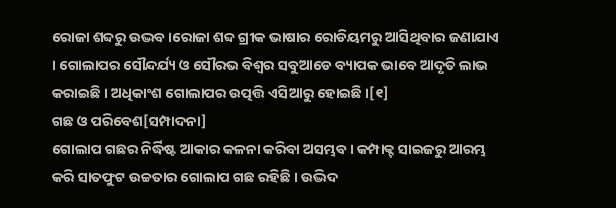ରୋଜା ଶବ୍ଦରୁ ଉଦ୍ଭବ ।ରୋଜା ଶବ୍ଦ ଗ୍ରୀକ ଭାଷାର ରୋଡିୟମରୁ ଆସିଥିବାର ଜଣାଯାଏ । ଗୋଲାପର ସୌନ୍ଦର୍ଯ୍ୟ ଓ ସୌରଭ ବିଶ୍ୱର ସବୁଆଡେ ବ୍ୟାପକ ଭାବେ ଆଦୃତି ଲାଭ କରାଇଛି । ଅଧିକାଂଶ ଗୋଲାପର ଉତ୍ପତ୍ତି ଏସିଆରୁ ହୋଇଛି ।[୧]
ଗଛ ଓ ପରିବେଶ[ସମ୍ପାଦନା]
ଗୋଲାପ ଗଛର ନିର୍ଦ୍ଧିଷ୍ଟ ଆକାର କଳନା କରିବା ଅସମ୍ଭବ । କମ୍ପାକ୍ଟ ସାଇଜରୁ ଆରମ୍ଭ କରି ସାତଫୁଟ ଉଚ୍ଚତାର ଗୋଲାପ ଗଛ ରହିଛି । ଉଦ୍ଭିଦ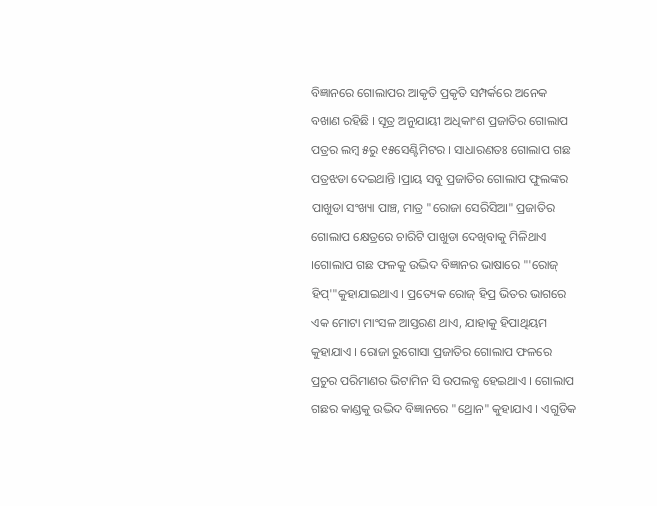ବିଜ୍ଞାନରେ ଗୋଲାପର ଆକୃତି ପ୍ରକୃତି ସମ୍ପର୍କରେ ଅନେକ ବଖାଣ ରହିଛି । ସୂତ୍ର ଅନୁଯାୟୀ ଅଧିକାଂଶ ପ୍ରଜାତିର ଗୋଲାପ ପତ୍ରର ଲମ୍ବ ୫ରୁ ୧୫ସେଣ୍ଟିମିଟର । ସାଧାରଣତଃ ଗୋଲାପ ଗଛ ପତ୍ରଝଡା ଦେଇଥାନ୍ତି ।ପ୍ରାୟ ସବୁ ପ୍ରଜାତିର ଗୋଲାପ ଫୁଲଙ୍କର ପାଖୁଡା ସଂଖ୍ୟା ପାଞ୍ଚ, ମାତ୍ର "ରୋଜା ସେରିସିଆ" ପ୍ରଜାତିର ଗୋଲାପ କ୍ଷେତ୍ରରେ ଚାରିଟି ପାଖୁଡା ଦେଖିବାକୁ ମିଳିଥାଏ ।ଗୋଲାପ ଗଛ ଫଳକୁ ଉଦ୍ଭିଦ ବିଜ୍ଞାନର ଭାଷାରେ "'ରୋଜ୍ ହିପ୍'"କୁହାଯାଇଥାଏ । ପ୍ରତ୍ୟେକ ରୋଜ୍ ହିପ୍ର ଭିତର ଭାଗରେ ଏକ ମୋଟା ମାଂସଳ ଆସ୍ତରଣ ଥାଏ, ଯାହାକୁ ହିପାଥିୟମ କୁହାଯାଏ । ରୋଜା ରୁଗୋସା ପ୍ରଜାତିର ଗୋଲାପ ଫଳରେ ପ୍ରଚୁର ପରିମାଣର ଭିଟାମିନ ସି ଉପଲବ୍ଧ ହେଇଥାଏ । ଗୋଲାପ ଗଛର କାଣ୍ଡକୁ ଉଦ୍ଭିଦ ବିଜ୍ଞାନରେ "ଥ୍ରୋନ" କୁହାଯାଏ । ଏଗୁଡିକ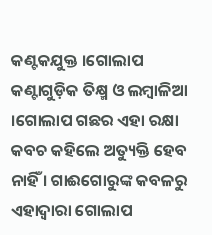କଣ୍ଟକଯୁକ୍ତ ।ଗୋଲାପ କଣ୍ଟାଗୁଡ଼ିକ ତିକ୍ଷ୍ମ ଓ ଲମ୍ବାଳିଆ ।ଗୋଲାପ ଗଛର ଏହା ରକ୍ଷା କବଚ କହିଲେ ଅତ୍ୟୁକ୍ତି ହେବ ନାହିଁ । ଗାଈଗୋରୁଙ୍କ କବଳରୁ ଏହାଦ୍ୱାରା ଗୋଲାପ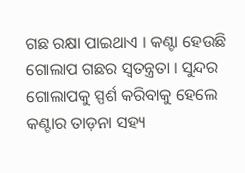ଗଛ ରକ୍ଷା ପାଇଥାଏ । କଣ୍ଟା ହେଉଛି ଗୋଲାପ ଗଛର ସ୍ୱତନ୍ତ୍ରତା । ସୁନ୍ଦର ଗୋଲାପକୁ ସ୍ପର୍ଶ କରିବାକୁ ହେଲେ କଣ୍ଟାର ତାଡ଼ନା ସହ୍ୟ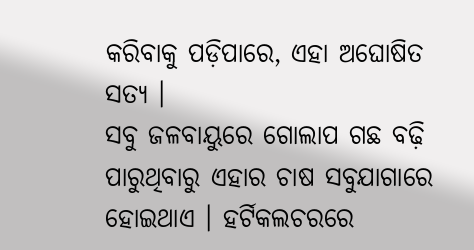କରିବାକୁ ପଡ଼ିପାରେ, ଏହା ଅଘୋଷିତ ସତ୍ୟ ।
ସବୁ ଜଳବାୟୁରେ ଗୋଲାପ ଗଛ ବଢ଼ି ପାରୁଥିବାରୁ ଏହାର ଚାଷ ସବୁଯାଗାରେ ହୋଇଥାଏ । ହର୍ଟିକଲଚରରେ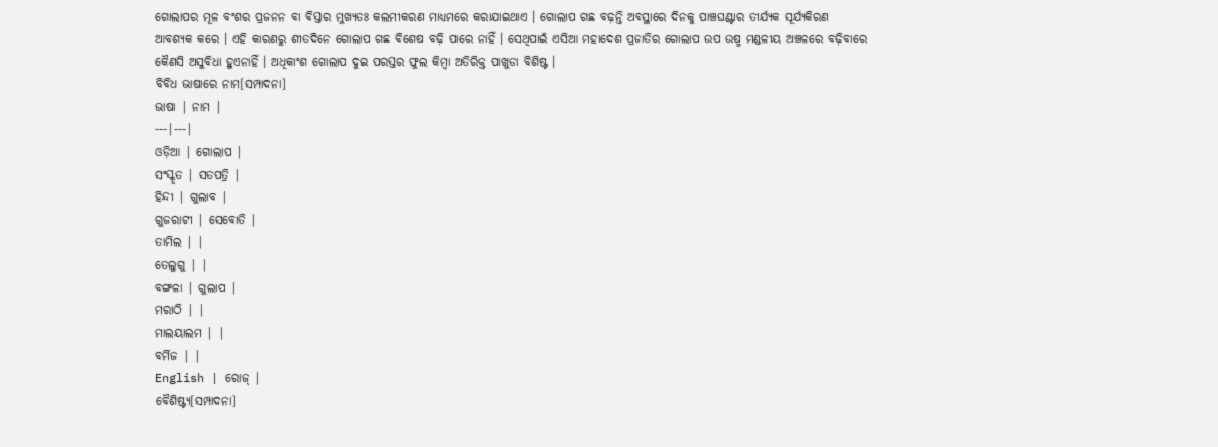ଗୋଲାପର ମୂଳ ବଂଶର ପ୍ରଜନନ ବା ବିସ୍ତାର ମୁଖ୍ୟତଃ କଲମୀକରଣ ମାଧ୍ୟମରେ କରାଯାଇଥାଏ । ଗୋଲାପ ଗଛ ବଢ଼ନ୍ତି ଅବସ୍ଥାରେ ଦିନକୁ ପାଞ୍ଚଘଣ୍ଟାର ତୀର୍ଯ୍ୟକ ସୂର୍ଯ୍ୟକିରଣ ଆବଶ୍ୟକ କରେ । ଏହି କାରଣରୁ ଶୀତଦିନେ ଗୋଲାପ ଗଛ ବିଶେଷ ବଢ଼ି ପାରେ ନାହିଁ । ସେଥିପାଇଁ ଏସିଆ ମହାଦେଶ ପ୍ରଜାତିର ଗୋଲାପ ଉପ ଉଷ୍ମ ମଣ୍ଡଳୀୟ ଅଞ୍ଚଳରେ ବଢ଼ିବାରେ କୈଣସି ଅସୁବିଧା ହୁଏନାହିଁ । ଅଧିକାଂଶ ଗୋଲାପ ଦୁଇ ପରସ୍ତର ଫୁଲ କିମ୍ବା ଅତିରିକ୍ତ ପାଖୁଡା ବିଶିଷ୍ଟ ।
ବିବିଧ ଭାଷାରେ ନାମ[ସମ୍ପାଦନା]
ଭାଷା | ନାମ |
---|---|
ଓଡ଼ିଆ | ଗୋଲାପ |
ସଂସ୍କୃତ | ସତପତ୍ରି |
ହିନ୍ଦୀ | ଗୁଲାବ |
ଗୁଜରାଟୀ | ସେବୋତି |
ତାମିଲ | |
ତେଲୁଗୁ | |
ବଙ୍ଗଳା | ଗୁଲାପ |
ମରାଠି | |
ମାଲୟାଲମ | |
ବର୍ମିଜ | |
English | ରୋଜ୍ |
ବୈଶିଷ୍ଟ୍ୟ[ସମ୍ପାଦନା]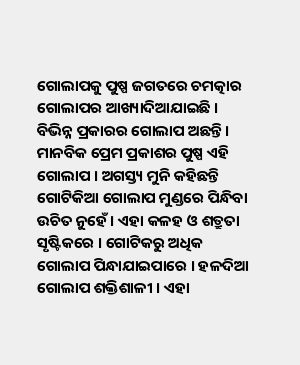ଗୋଲାପକୁ ପୁଷ୍ପ ଜଗତରେ ଚମତ୍କାର ଗୋଲାପର ଆଖ୍ୟାଦିଆଯାଇଛି । ବିଭିନ୍ନ ପ୍ରକାରର ଗୋଲାପ ଅଛନ୍ତି । ମାନବିକ ପ୍ରେମ ପ୍ରକାଶର ପୁଷ୍ପ ଏହି ଗୋଲାପ । ଅଗସ୍ତ୍ୟ ମୁନି କହିଛନ୍ତି ଗୋଟିକିଆ ଗୋଲାପ ମୁଣ୍ଡରେ ପିନ୍ଧିବା ଉଚିତ ନୁହେଁ । ଏହା କଳହ ଓ ଶତ୍ରୁତା ସୃଷ୍ଟିକରେ । ଗୋଟିକରୁ ଅଧିକ ଗୋଲାପ ପିନ୍ଧାଯାଇପାରେ । ହଳଦିଆ ଗୋଲାପ ଶକ୍ତିଶାଳୀ । ଏହା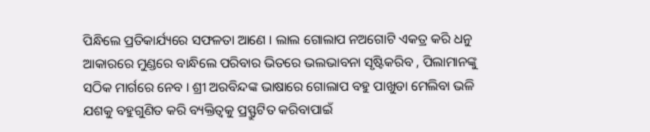ପିନ୍ଧିଲେ ପ୍ରତିକାର୍ଯ୍ୟରେ ସଫଳତା ଆଣେ । ଲାଲ ଗୋଲାପ ନଅଗୋଟି ଏକତ୍ର କରି ଧନୁ ଆକାରରେ ମୁଣ୍ଡରେ ବାନ୍ଧିଲେ ପରିବାର ଭିତରେ ଭଲଭାବନା ସୃଷ୍ଟିକରିବ , ପିଲାମାନଙ୍କୁ ସଠିକ ମାର୍ଗରେ ନେବ । ଶ୍ରୀ ଅରବିନ୍ଦଙ୍କ ଭାଷାରେ ଗୋଲାପ ବହୁ ପାଖୁଡା ମେଲିବା ଭଳି ଯଶକୁ ବହୁଗୁଣିତ କରି ବ୍ୟକ୍ତିତ୍ୱକୁ ପ୍ରସ୍ଫ୍ରୁଟିତ କରିବାପାଇଁ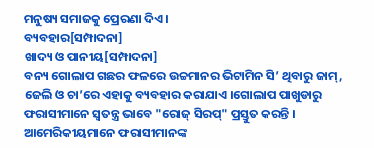ମନୁଷ୍ୟ ସମାଜକୁ ପ୍ରେରଣା ଦିଏ ।
ବ୍ୟବହାର[ସମ୍ପାଦନା]
ଖାଦ୍ୟ ଓ ପାନୀୟ[ସମ୍ପାଦନା]
ବନ୍ୟ ଗୋଲାପ ଗଛର ଫଳରେ ଉଚ୍ଚମାନର ଭିଟାମିନ ସି’ ଥିବାରୁ ଜାମ୍, ଜେଲି ଓ ଚା’ରେ ଏହାକୁ ବ୍ୟବହାର କରାଯାଏ ।ଗୋଲାପ ପାଖୁଡାରୁ ଫରାସୀମାନେ ସ୍ୱତନ୍ତ୍ର ଭାବେ "ରୋଜ୍ ସିରପ୍" ପ୍ରସ୍ତୁତ କରନ୍ତି । ଆମେରିକୀୟମାନେ ଫରାସୀମାନଙ୍କ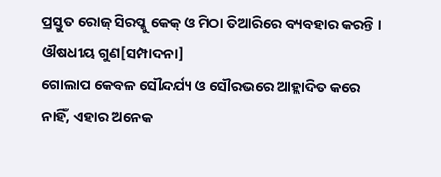ପ୍ରସ୍ତୁତ ରୋଜ୍ ସିରପ୍କୁ କେକ୍ ଓ ମିଠା ତିଆରିରେ ବ୍ୟବହାର କରନ୍ତି ।
ଔଷଧୀୟ ଗୁଣ[ସମ୍ପାଦନା]
ଗୋଲାପ କେବଳ ସୌନ୍ଦର୍ଯ୍ୟ ଓ ସୌରଭରେ ଆହ୍ଲାଦିତ କରେ ନାହିଁ, ଏହାର ଅନେକ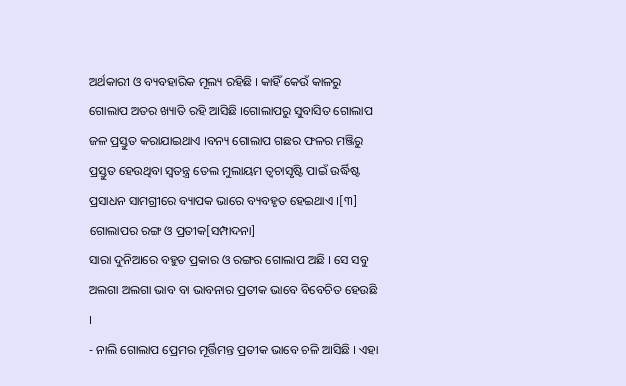ଅର୍ଥକାରୀ ଓ ବ୍ୟବହାରିକ ମୂଲ୍ୟ ରହିଛି । କାହିଁ କେଉଁ କାଳରୁ ଗୋଲାପ ଅତର ଖ୍ୟାତି ରହି ଆସିଛି ।ଗୋଲାପରୁ ସୁବାସିତ ଗୋଲାପ ଜଳ ପ୍ରସ୍ତୁତ କରାଯାଇଥାଏ ।ବନ୍ୟ ଗୋଲାପ ଗଛର ଫଳର ମଞ୍ଜିରୁ ପ୍ରସ୍ତୁତ ହେଉଥିବା ସ୍ୱତନ୍ତ୍ର ତେଲ ମୁଲାୟମ ତ୍ୱଚାସୃଷ୍ଟି ପାଇଁ ଉର୍ଦ୍ଧିଷ୍ଟ ପ୍ରସାଧନ ସାମଗ୍ରୀରେ ବ୍ୟାପକ ଭାରେ ବ୍ୟବହୃତ ହେଇଥାଏ ।[୩]
ଗୋଲାପର ରଙ୍ଗ ଓ ପ୍ରତୀକ[ସମ୍ପାଦନା]
ସାରା ଦୁନିଆରେ ବହୁତ ପ୍ରକାର ଓ ରଙ୍ଗର ଗୋଲାପ ଅଛି । ସେ ସବୁ ଅଲଗା ଅଲଗା ଭାବ ବା ଭାବନାର ପ୍ରତୀକ ଭାବେ ବିବେଚିତ ହେଉଛି ।
- ନାଲି ଗୋଲାପ ପ୍ରେମର ମୂର୍ତ୍ତିମନ୍ତ ପ୍ରତୀକ ଭାବେ ଚଳି ଆସିଛି । ଏହା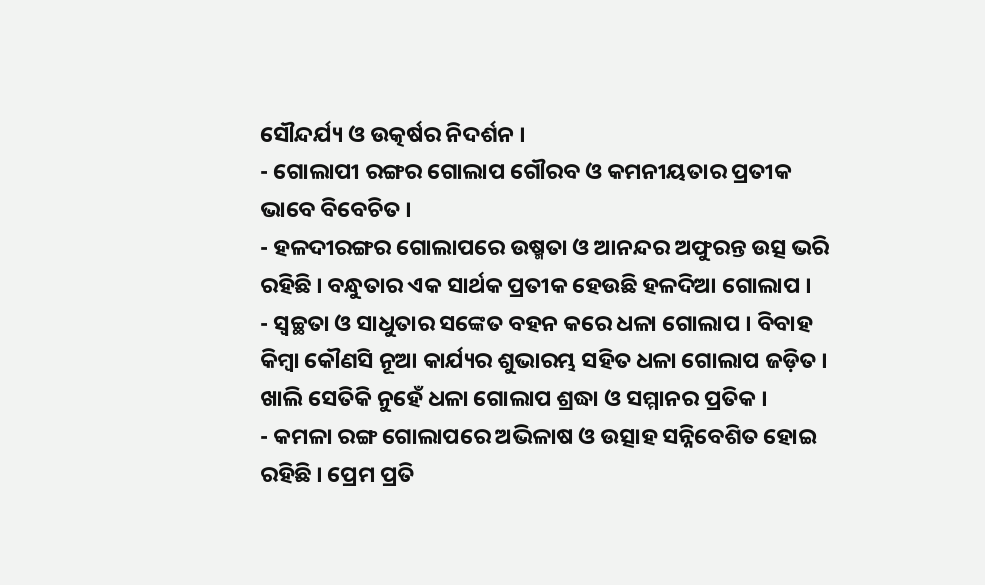ସୌନ୍ଦର୍ଯ୍ୟ ଓ ଉତ୍କର୍ଷର ନିଦର୍ଶନ ।
- ଗୋଲାପୀ ରଙ୍ଗର ଗୋଲାପ ଗୌରବ ଓ କମନୀୟତାର ପ୍ରତୀକ ଭାବେ ବିବେଚିତ ।
- ହଳଦୀରଙ୍ଗର ଗୋଲାପରେ ଉଷ୍ମତା ଓ ଆନନ୍ଦର ଅଫୁରନ୍ତ ଉତ୍ସ ଭରି ରହିଛି । ବନ୍ଧୁତାର ଏକ ସାର୍ଥକ ପ୍ରତୀକ ହେଉଛି ହଳଦିଆ ଗୋଲାପ ।
- ସ୍ୱଚ୍ଛତା ଓ ସାଧୁତାର ସଙ୍କେତ ବହନ କରେ ଧଳା ଗୋଲାପ । ବିବାହ କିମ୍ବା କୌଣସି ନୂଆ କାର୍ଯ୍ୟର ଶୁଭାରମ୍ଭ ସହିତ ଧଳା ଗୋଲାପ ଜଡ଼ିତ । ଖାଲି ସେତିକି ନୁହେଁ ଧଳା ଗୋଲାପ ଶ୍ରଦ୍ଧା ଓ ସମ୍ମାନର ପ୍ରତିକ ।
- କମଳା ରଙ୍ଗ ଗୋଲାପରେ ଅଭିଳାଷ ଓ ଉତ୍ସାହ ସନ୍ନିବେଶିତ ହୋଇ ରହିଛି । ପ୍ରେମ ପ୍ରତି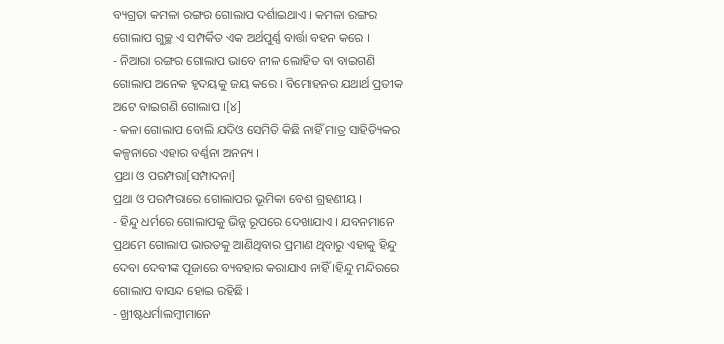ବ୍ୟଗ୍ରତା କମଳା ରଙ୍ଗର ଗୋଲାପ ଦର୍ଶାଇଥାଏ । କମଳା ରଙ୍ଗର ଗୋଲାପ ଗୁଚ୍ଛ ଏ ସମ୍ପର୍କିତ ଏକ ଅର୍ଥପୁର୍ଣ୍ଣ ବାର୍ତ୍ତା ବହନ କରେ ।
- ନିଆରା ରଙ୍ଗର ଗୋଲାପ ଭାବେ ନୀଳ ଲୋହିତ ବା ବାଇଗଣି ଗୋଲାପ ଅନେକ ହୃଦୟକୁ ଜୟ କରେ । ବିମୋହନର ଯଥାର୍ଥ ପ୍ରତୀକ ଅଟେ ବାଇଗଣି ଗୋଲାପ ।[୪]
- କଳା ଗୋଲାପ ବୋଲି ଯଦିଓ ସେମିତି କିଛି ନାହିଁ ମାତ୍ର ସାହିତ୍ୟିକର କଳ୍ପନାରେ ଏହାର ବର୍ଣ୍ଣନା ଅନନ୍ୟ ।
ପ୍ରଥା ଓ ପରମ୍ପରା[ସମ୍ପାଦନା]
ପ୍ରଥା ଓ ପରମ୍ପରାରେ ଗୋଲାପର ଭୂମିକା ବେଶ ଗ୍ରହଣୀୟ ।
- ହିନ୍ଦୁ ଧର୍ମରେ ଗୋଲାପକୁ ଭିନ୍ନ ରୂପରେ ଦେଖାଯାଏ । ଯବନମାନେ ପ୍ରଥମେ ଗୋଲାପ ଭାରତକୁ ଆଣିଥିବାର ପ୍ରମାଣ ଥିବାରୁ ଏହାକୁ ହିନ୍ଦୁ ଦେବା ଦେବୀଙ୍କ ପୂଜାରେ ବ୍ୟବହାର କରାଯାଏ ନାହିଁ ।ହିନ୍ଦୁ ମନ୍ଦିରରେ ଗୋଲାପ ବାସନ୍ଦ ହୋଇ ରହିଛି ।
- ଖ୍ରୀଷ୍ଟଧର୍ମାଲମ୍ବୀମାନେ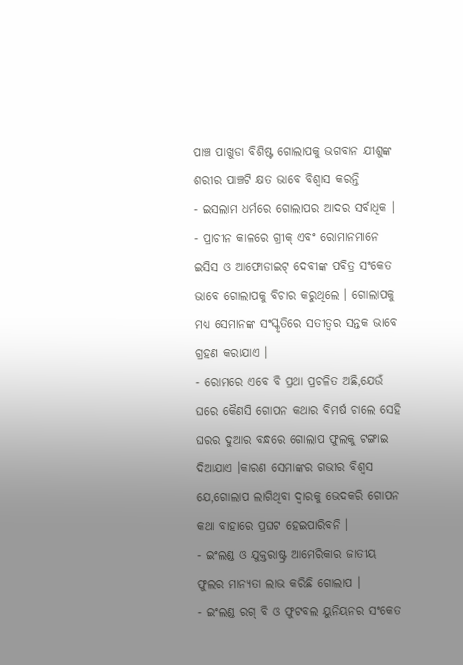ପାଞ୍ଚ ପାଖୁଡା ବିଶିଷ୍ଟ ଗୋଲାପକୁ ଭଗବାନ ଯୀଶୁଙ୍କ ଶରୀର ପାଞ୍ଚଟି କ୍ଷତ ଭାବେ ବିଶ୍ୱାସ କରନ୍ତି
- ଇସଲାମ ଧର୍ମରେ ଗୋଲାପର ଆଦର ସର୍ବାଧିକ ।
- ପ୍ରାଚୀନ କାଳରେ ଗ୍ରୀକ୍ ଏବଂ ରୋମାନମାନେ ଇସିସ ଓ ଆଫୋଡାଇଟ୍ ଦେବୀଙ୍କ ପବିତ୍ର ସଂକେତ ଭାବେ ଗୋଲାପକୁ ବିଚାର କରୁଥିଲେ । ଗୋଲାପକୁ ମଧ୍ୟ ସେମାନଙ୍କ ସଂସ୍କୃତିରେ ସତୀତ୍ୱର ସନ୍ତକ ଭାବେ ଗ୍ରହଣ କରାଯାଏ ।
- ରୋମରେ ଏବେ ବି ପ୍ରଥା ପ୍ରଚଳିତ ଅଛି,ଯେଉଁ ଘରେ କୈଣସି ଗୋପନ କଥାର ବିମର୍ଷ ଚାଲେ ସେହି ଘରର ଦୁଆର ବନ୍ଧରେ ଗୋଲାପ ଫୁଲକୁ ଟଙ୍ଗାଇ ଦିଆଯାଏ ।କାରଣ ସେମାଙ୍କର ଗଭୀର ବିଶ୍ୱସ ଯେ,ଗୋଲାପ ଲାଗିଥିବା ଦ୍ୱାରକୁ ଭେଦକରି ଗୋପନ କଥା ବାହାରେ ପ୍ରଘଟ ହେଇପାରିବନି ।
- ଇଂଲଣ୍ଡ ଓ ଯୁକ୍ତରାଷ୍ଟ୍ର ଆମେରିକାର ଜାତୀୟ ଫୁଲର ମାନ୍ୟତା ଲାଭ କରିଛି ଗୋଲାପ ।
- ଇଂଲଣ୍ଡ ରଗ୍ ବି ଓ ଫୁଟବଲ ୟୁନିୟନର ସଂକେତ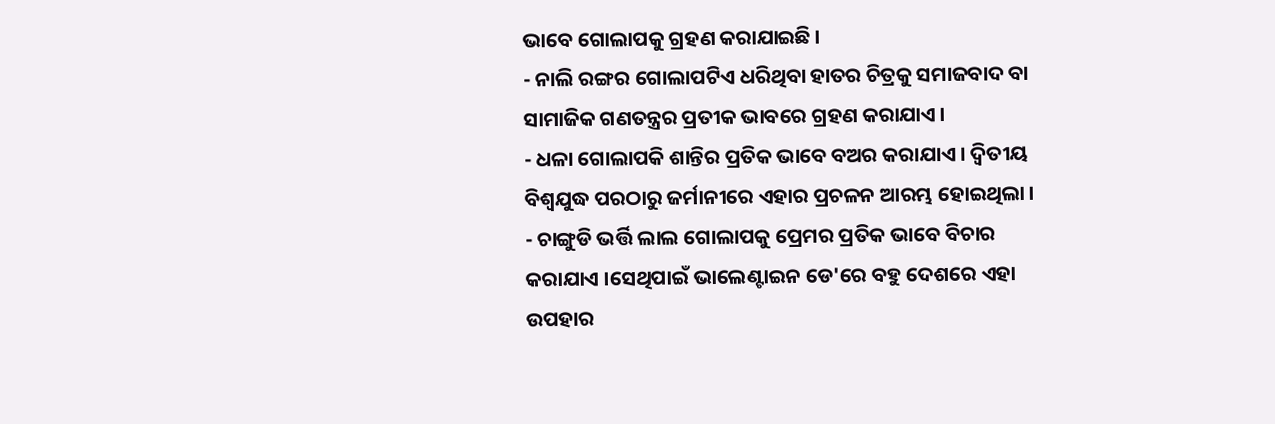ଭାବେ ଗୋଲାପକୁ ଗ୍ରହଣ କରାଯାଇଛି ।
- ନାଲି ରଙ୍ଗର ଗୋଲାପଟିଏ ଧରିଥିବା ହାତର ଚିତ୍ରକୁ ସମାଜବାଦ ବା ସାମାଜିକ ଗଣତନ୍ତ୍ରର ପ୍ରତୀକ ଭାବରେ ଗ୍ରହଣ କରାଯାଏ ।
- ଧଳା ଗୋଲାପକି ଶାନ୍ତିର ପ୍ରତିକ ଭାବେ ବଅର କରାଯାଏ । ଦ୍ୱିତୀୟ ବିଶ୍ୱଯୁଦ୍ଧ ପରଠାରୁ ଜର୍ମାନୀରେ ଏହାର ପ୍ରଚଳନ ଆରମ୍ଭ ହୋଇଥିଲା ।
- ଚାଙ୍ଗୁଡି ଭର୍ତ୍ତି ଲାଲ ଗୋଲାପକୁ ପ୍ରେମର ପ୍ରତିକ ଭାବେ ବିଚାର କରାଯାଏ ।ସେଥିପାଇଁ ଭାଲେଣ୍ଟାଇନ ଡେ'ରେ ବହୁ ଦେଶରେ ଏହା ଉପହାର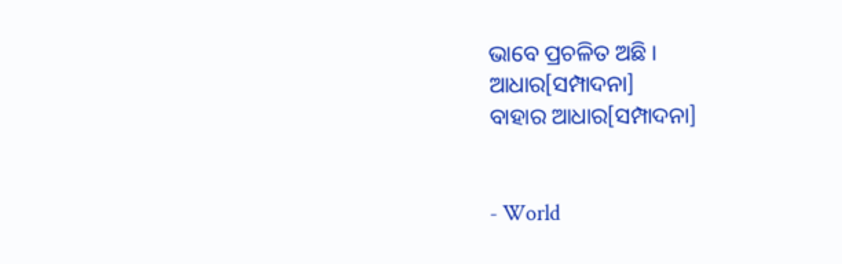ଭାବେ ପ୍ରଚଳିତ ଅଛି ।
ଆଧାର[ସମ୍ପାଦନା]
ବାହାର ଆଧାର[ସମ୍ପାଦନା]


- World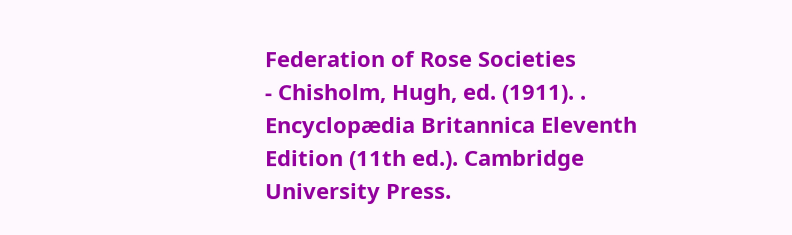Federation of Rose Societies
- Chisholm, Hugh, ed. (1911). . Encyclopædia Britannica Eleventh Edition (11th ed.). Cambridge University Press.